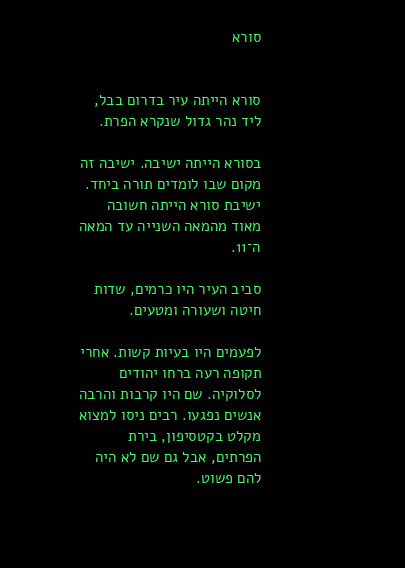סורא


סורא הייתה עיר בדרום בבל, ליד נהר גדול שנקרא הפרת.

בסורא הייתה ישיבה. ישיבה זה מקום שבו לומדים תורה ביחד. ישיבת סורא הייתה חשובה מאוד מהמאה השנייה עד המאה ה־11.

סביב העיר היו כרמים, שדות חיטה ושעורה ומטעים.

לפעמים היו בעיות קשות. אחרי תקופה רעה ברחו יהודים לסלוקיה. שם היו קרבות והרבה אנשים נפגעו. רבים ניסו למצוא מקלט בקטסיפון, בירת הפרתים, אבל גם שם לא היה להם פשוט.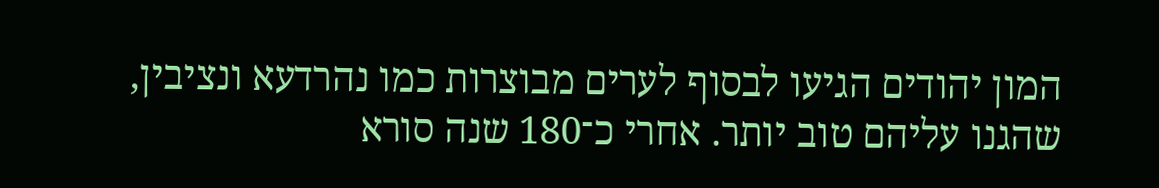המון יהודים הגיעו לבסוף לערים מבוצרות כמו נהרדעא ונציבין, שהגנו עליהם טוב יותר. אחרי כ־180 שנה סורא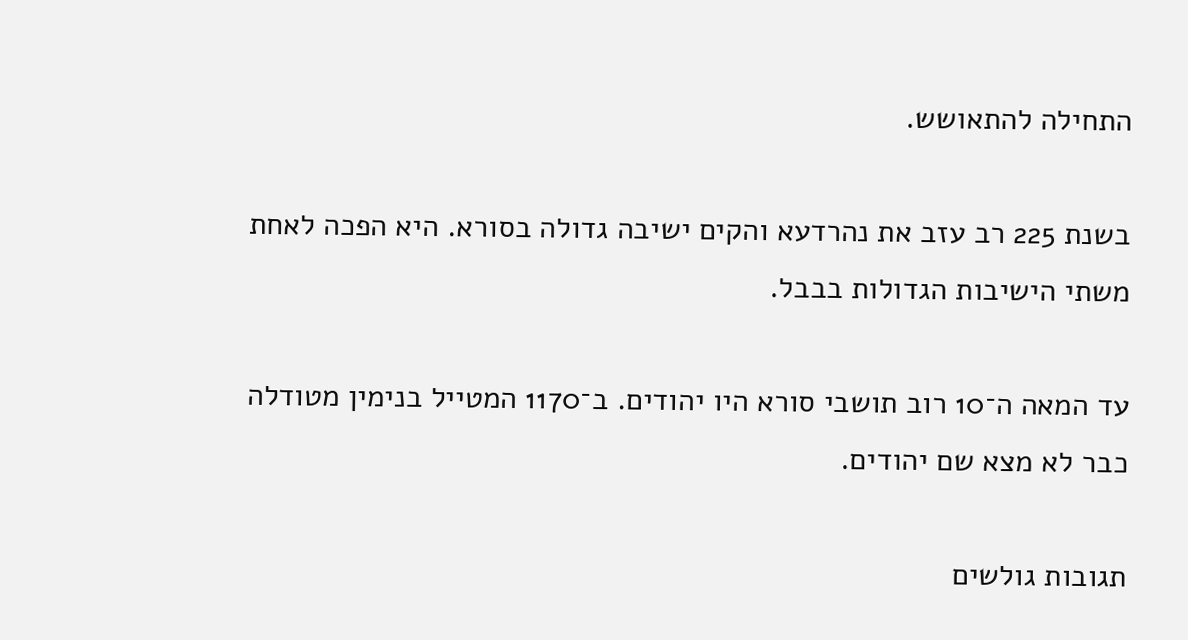התחילה להתאושש.

בשנת 225 רב עזב את נהרדעא והקים ישיבה גדולה בסורא. היא הפכה לאחת משתי הישיבות הגדולות בבבל.

עד המאה ה־10 רוב תושבי סורא היו יהודים. ב־1170 המטייל בנימין מטודלה כבר לא מצא שם יהודים.

תגובות גולשים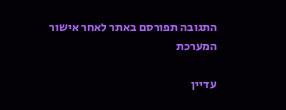התגובה תפורסם באתר לאחר אישור המערכת

עדיין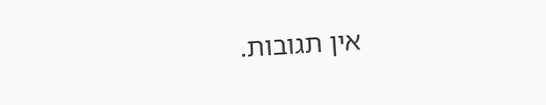אין תגובות.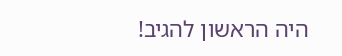היה הראשון להגיב!